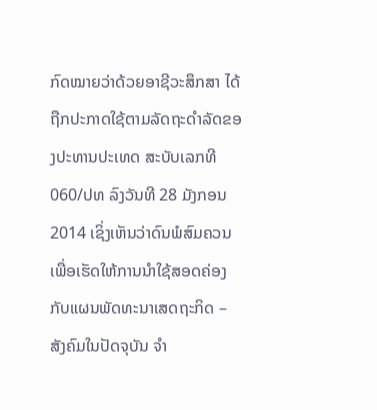ກົດໝາຍວ່າດ້ວຍອາຊີວະສຶກສາ ໄດ້ຖືກປະກາດໃຊ້ຕາມລັດຖະດຳລັດຂອງປະທານປະເທດ ສະບັບເລກທີ 060/ປທ ລົງວັນທີ 28 ມັງກອນ 2014 ເຊິ່ງເຫັນວ່າດົນພໍສົມຄວນເພື່ອເຮັດໃຫ້ການນໍາໃຊ້ສອດຄ່ອງກັບແຜນພັດທະນາເສດຖະກິດ – ສັງຄົມໃນປັດຈຸບັນ ຈໍາ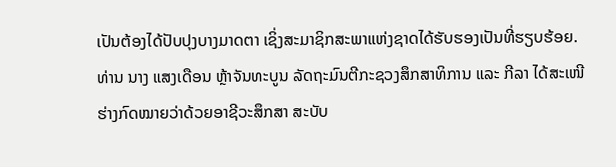ເປັນຕ້ອງໄດ້ປັບປຸງບາງມາດຕາ ເຊິ່ງສະມາຊິກສະພາແຫ່ງຊາດໄດ້ຮັບຮອງເປັນທີ່ຮຽບຮ້ອຍ.
ທ່ານ ນາງ ແສງເດືອນ ຫຼ້າຈັນທະບູນ ລັດຖະມົນຕີກະຊວງສຶກສາທິການ ແລະ ກີລາ ໄດ້ສະເໜີຮ່າງກົດໝາຍວ່າດ້ວຍອາຊີວະສຶກສາ ສະບັບ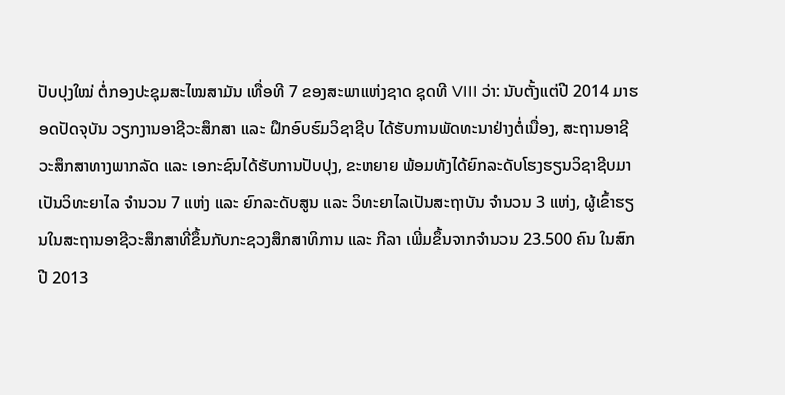ປັບປຸງໃໝ່ ຕໍ່ກອງປະຊຸມສະໄໝສາມັນ ເທື່ອທີ 7 ຂອງສະພາແຫ່ງຊາດ ຊຸດທີ VIII ວ່າ: ນັບຕັ້ງແຕ່ປີ 2014 ມາຮອດປັດຈຸບັນ ວຽກງານອາຊີວະສຶກສາ ແລະ ຝຶກອົບຮົມວິຊາຊີບ ໄດ້ຮັບການພັດທະນາຢ່າງຕໍ່ເນື່ອງ, ສະຖານອາຊີວະສຶກສາທາງພາກລັດ ແລະ ເອກະຊົນໄດ້ຮັບການປັບປຸງ, ຂະຫຍາຍ ພ້ອມທັງໄດ້ຍົກລະດັບໂຮງຮຽນວິຊາຊີບມາເປັນວິທະຍາໄລ ຈຳນວນ 7 ແຫ່ງ ແລະ ຍົກລະດັບສູນ ແລະ ວິທະຍາໄລເປັນສະຖາບັນ ຈຳນວນ 3 ແຫ່ງ, ຜູ້ເຂົ້າຮຽນໃນສະຖານອາຊີວະສຶກສາທີ່ຂຶ້ນກັບກະຊວງສຶກສາທິການ ແລະ ກີລາ ເພີ່ມຂຶ້ນຈາກຈຳນວນ 23.500 ຄົນ ໃນສົກປີ 2013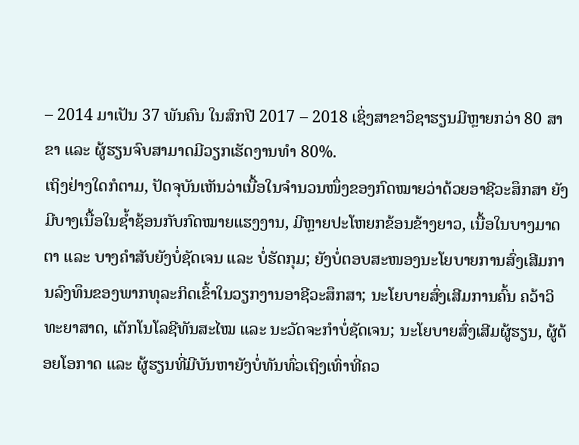– 2014 ມາເປັນ 37 ພັນຄົນ ໃນສົກປີ 2017 – 2018 ເຊິ່ງສາຂາວິຊາຮຽນມີຫຼາຍກວ່າ 80 ສາຂາ ແລະ ຜູ້ຮຽນຈົບສາມາດມີວຽກເຮັດງານທຳ 80%.
ເຖິງຢ່າງໃດກໍຕາມ, ປັດຈຸບັນເຫັນວ່າເນື້ອໃນຈຳນວນໜຶ່ງຂອງກົດໝາຍວ່າດ້ວຍອາຊີວະສຶກສາ ຍັງມີບາງເນື້ອໃນຊໍ້າຊ້ອນກັບກົດໝາຍແຮງງານ, ມີຫຼາຍປະໂຫຍກຂ້ອນຂ້າງຍາວ, ເນື້ອໃນບາງມາດຕາ ແລະ ບາງຄຳສັບຍັງບໍ່ຊັດເຈນ ແລະ ບໍ່ຮັດກຸມ; ຍັງບໍ່ຕອບສະໜອງນະໂຍບາຍການສົ່ງເສີມການລົງທຶນຂອງພາກທຸລະກິດເຂົ້າໃນວຽກງານອາຊີວະສຶກສາ; ນະໂຍບາຍສົ່ງເສີມການຄົ້ນ ຄວ້າວິທະຍາສາດ, ເຕັກໂນໂລຊີທັນສະໄໝ ແລະ ນະວັດຈະກຳບໍ່ຊັດເຈນ; ນະໂຍບາຍສົ່ງເສີມຜູ້ຮຽນ, ຜູ້ດ້ອຍໂອກາດ ແລະ ຜູ້ຮຽນທີ່ມີບັນຫາຍັງບໍ່ທັນທົ່ວເຖິງເທົ່າທີ່ຄວ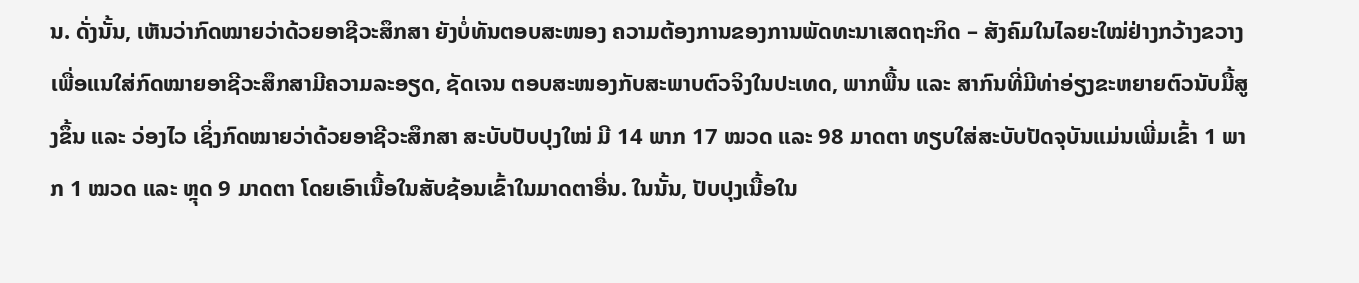ນ. ດັ່ງນັ້ນ, ເຫັນວ່າກົດໝາຍວ່າດ້ວຍອາຊີວະສຶກສາ ຍັງບໍ່ທັນຕອບສະໜອງ ຄວາມຕ້ອງການຂອງການພັດທະນາເສດຖະກິດ – ສັງຄົມໃນໄລຍະໃໝ່ຢ່າງກວ້າງຂວາງ ເພື່ອແນໃສ່ກົດໝາຍອາຊີວະສຶກສາມີຄວາມລະອຽດ, ຊັດເຈນ ຕອບສະໜອງກັບສະພາບຕົວຈິງໃນປະເທດ, ພາກພື້ນ ແລະ ສາກົນທີ່ມີທ່າອ່ຽງຂະຫຍາຍຕົວນັບມື້ສູງຂຶ້ນ ແລະ ວ່ອງໄວ ເຊິ່ງກົດໝາຍວ່າດ້ວຍອາຊີວະສຶກສາ ສະບັບປັບປຸງໃໝ່ ມີ 14 ພາກ 17 ໝວດ ແລະ 98 ມາດຕາ ທຽບໃສ່ສະບັບປັດຈຸບັນແມ່ນເພີ່ມເຂົ້າ 1 ພາກ 1 ໝວດ ແລະ ຫຼຸດ 9 ມາດຕາ ໂດຍເອົາເນື້ອໃນສັບຊ້ອນເຂົ້າໃນມາດຕາອື່ນ. ໃນນັ້ນ, ປັບປຸງເນື້ອໃນ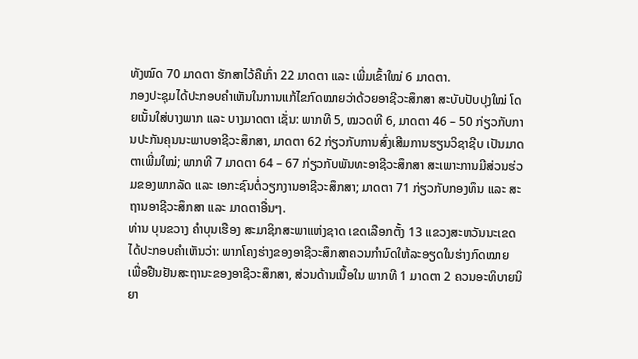ທັງໝົດ 70 ມາດຕາ ຮັກສາໄວ້ຄືເກົ່າ 22 ມາດຕາ ແລະ ເພີ່ມເຂົ້າໃໝ່ 6 ມາດຕາ.
ກອງປະຊຸມໄດ້ປະກອບຄຳເຫັນໃນການແກ້ໄຂກົດໝາຍວ່າດ້ວຍອາຊີວະສຶກສາ ສະບັບປັບປຸງໃໝ່ ໂດຍເນັ້ນໃສ່ບາງພາກ ແລະ ບາງມາດຕາ ເຊັ່ນ: ພາກທີ 5, ໝວດທີ 6, ມາດຕາ 46 – 50 ກ່ຽວກັບການປະກັນຄຸນນະພາບອາຊີວະສຶກສາ, ມາດຕາ 62 ກ່ຽວກັບການສົ່ງເສີມການຮຽນວິຊາຊີບ ເປັນມາດຕາເພີ່ມໃໝ່; ພາກທີ 7 ມາດຕາ 64 – 67 ກ່ຽວກັບພັນທະອາຊີວະສຶກສາ ສະເພາະການມີສ່ວນຮ່ວມຂອງພາກລັດ ແລະ ເອກະຊົນຕໍ່ວຽກງານອາຊີວະສຶກສາ; ມາດຕາ 71 ກ່ຽວກັບກອງທຶນ ແລະ ສະຖານອາຊີວະສຶກສາ ແລະ ມາດຕາອື່ນໆ.
ທ່ານ ບຸນຂວາງ ຄຳບຸນເຮືອງ ສະມາຊິກສະພາແຫ່ງຊາດ ເຂດເລືອກຕັ້ງ 13 ແຂວງສະຫວັນນະເຂດ ໄດ້ປະກອບຄຳເຫັນວ່າ: ພາກໂຄງຮ່າງຂອງອາຊີວະສຶກສາຄວນກຳນົດໃຫ້ລະອຽດໃນຮ່າງກົດໝາຍ ເພື່ອຢືນຢັນສະຖານະຂອງອາຊີວະສຶກສາ, ສ່ວນດ້ານເນື້ອໃນ ພາກທີ 1 ມາດຕາ 2 ຄວນອະທິບາຍນິຍາ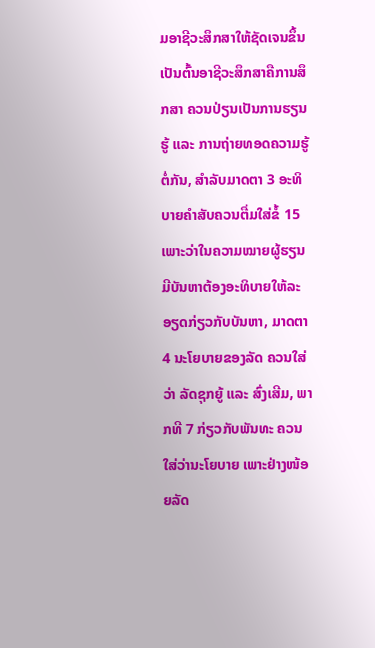ມອາຊີວະສຶກສາໃຫ້ຊັດເຈນຂຶ້ນ ເປັນຕົ້ນອາຊີວະສຶກສາຄືການສຶກສາ ຄວນປ່ຽນເປັນການຮຽນຮູ້ ແລະ ການຖ່າຍທອດຄວາມຮູ້ຕໍ່ກັນ, ສຳລັບມາດຕາ 3 ອະທິບາຍຄຳສັບຄວນຕື່ມໃສ່ຂໍ້ 15 ເພາະວ່າໃນຄວາມໝາຍຜູ້ຮຽນມີບັນຫາຕ້ອງອະທິບາຍໃຫ້ລະອຽດກ່ຽວກັບບັນຫາ, ມາດຕາ 4 ນະໂຍບາຍຂອງລັດ ຄວນໃສ່ວ່າ ລັດຊຸກຍູ້ ແລະ ສົ່ງເສີມ, ພາກທີ 7 ກ່ຽວກັບພັນທະ ຄວນໃສ່ວ່ານະໂຍບາຍ ເພາະຢ່າງໜ້ອຍລັດ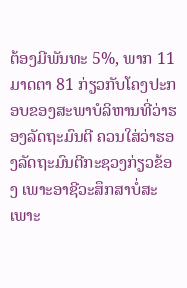ຕ້ອງມີພັນທະ 5%, ພາກ 11 ມາດຕາ 81 ກ່ຽວກັບໂຄງປະກອບຂອງສະພາບໍລິຫານທີ່ວ່າຮອງລັດຖະມົນຕີ ຄວນໃສ່ວ່າຮອງລັດຖະມົນຕີກະຊວງກ່ຽວຂ້ອງ ເພາະອາຊີວະສຶກສາບໍ່ສະເພາະ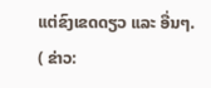ແຕ່ຂົງເຂດດຽວ ແລະ ອື່ນໆ.
( ຂ່າວ: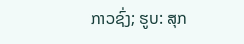ກາວຊົ່ງ; ຮູບ: ສຸກ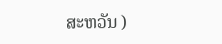ສະຫວັນ )